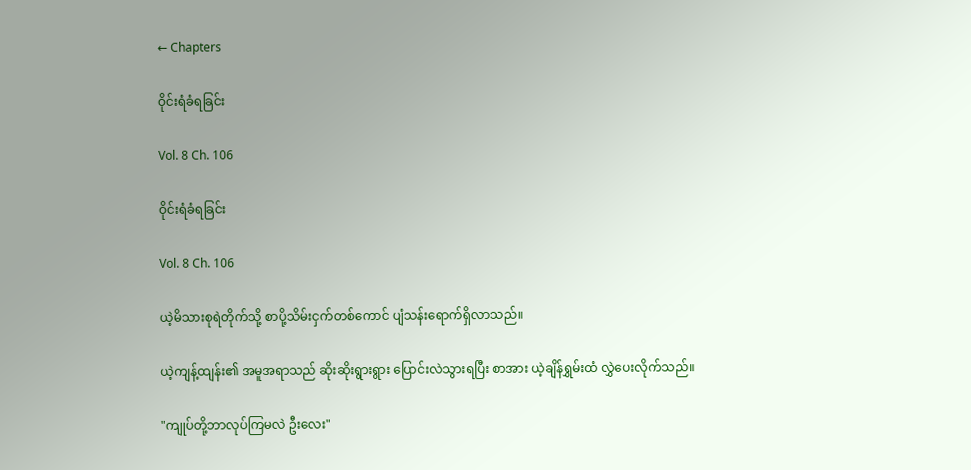← Chapters

ဝိုင်းရံခံရခြင်း

Vol. 8 Ch. 106

ဝိုင်းရံခံရခြင်း

Vol. 8 Ch. 106

ယဲ့မိသားစုရဲတိုက်သို့ စာပို့သိမ်းငှက်တစ်ကောင် ပျံသန်းရောက်ရှိလာသည်။

ယဲ့ကျန့်ထျန်း၏ အမူအရာသည် ဆိုးဆိုးရွားရွား ပြောင်းလဲသွားရပြီး စာအား ယဲ့ချိန်ရွှမ်းထံ လွှဲပေးလိုက်သည်။

"ကျုပ်တို့ဘာလုပ်ကြမလဲ ဦးလေး"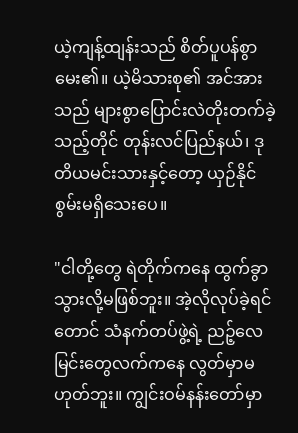ယဲ့ကျန့်ထျန်းသည် စိတ်ပူပန်စွာ မေး၏။ ယဲ့မိသားစု၏ အင်အားသည် များစွာပြောင်းလဲတိုးတက်ခဲ့သည့်တိုင် တုန်းလင်ပြည်နယ်၊ ဒုတိယမင်းသားနှင့်တော့ ယှဉ်နိုင်စွမ်းမရှိသေးပေ။

"ငါတို့တွေ ရဲတိုက်ကနေ ထွက်ခွာသွားလို့မဖြစ်ဘူး။ အဲ့လိုလုပ်ခဲ့ရင်တောင် သံနက်တပ်ဖွဲ့ရဲ့ ညဉ့်လေမြင်းတွေလက်ကနေ လွတ်မှာမဟုတ်ဘူး။ ကျွင်းဝမ်နန်းတော်မှာ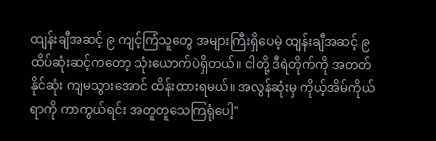ထျန်းချီအဆင့် ၉ ကျင့်ကြံသူတွေ အများကြီးရှိပေမဲ့ ထျန်းချီအဆင့် ၉ ထိပ်ဆုံးဆင့်ကတော့ သုံးယောက်ပဲရှိတယ်။ ငါတို့ ဒီရဲတိုက်ကို အတတ်နိုင်ဆုံး ကျမသွားအောင် ထိန်းထားရမယ်။ အလွန်ဆုံးမှ ကိုယ့်အိမ်ကိုယ်ရာကို ကာကွယ်ရင်း အတူတူသေကြရုံပေါ့"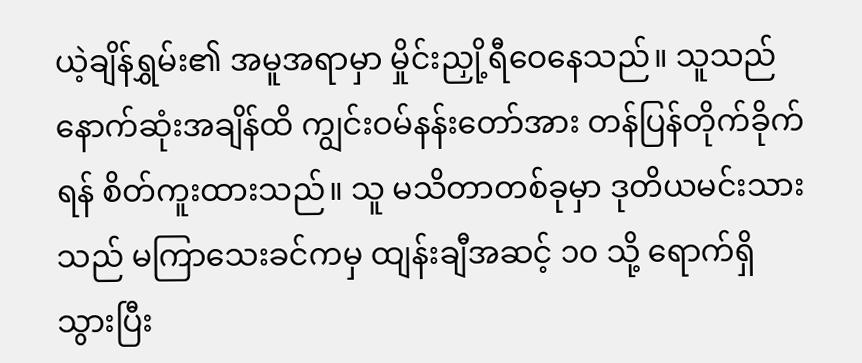ယဲ့ချိန်ရွှမ်း၏ အမူအရာမှာ မှိုင်းညှို့ရီဝေနေသည်။ သူသည် နောက်ဆုံးအချိန်ထိ ကျွင်းဝမ်နန်းတော်အား တန်ပြန်တိုက်ခိုက်ရန် စိတ်ကူးထားသည်။ သူ မသိတာတစ်ခုမှာ ဒုတိယမင်းသားသည် မကြာသေးခင်ကမှ ထျန်းချီအဆင့် ၁၀ သို့ ရောက်ရှိသွားပြီး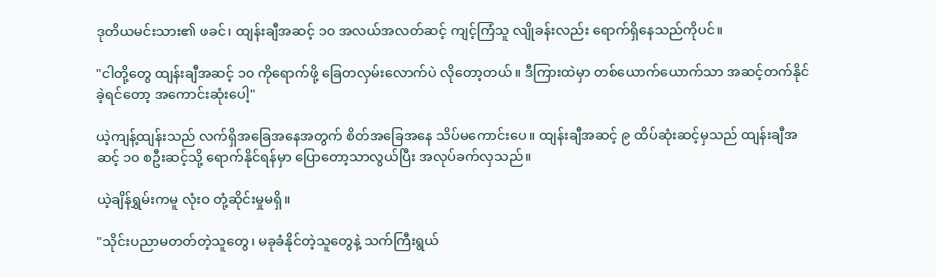ဒုတိယမင်းသား၏ ဖခင်၊ ထျန်းချီအဆင့် ၁၀ အလယ်အလတ်ဆင့် ကျင့်ကြံသူ လျိုခန်းလည်း ရောက်ရှိနေသည်ကိုပင်။

"ငါတို့တွေ ထျန်းချီအဆင့် ၁၀ ကိုရောက်ဖို့ ခြေတလှမ်းလောက်ပဲ လိုတော့တယ်။ ဒီကြားထဲမှာ တစ်ယောက်ယောက်သာ အဆင့်တက်နိုင်ခဲ့ရင်တော့ အကောင်းဆုံးပေါ့"

ယဲ့ကျန့်ထျန်းသည် လက်ရှိအခြေအနေအတွက် စိတ်အခြေအနေ သိပ်မကောင်းပေ။ ထျန်းချီအဆင့် ၉ ထိပ်ဆုံးဆင့်မှသည် ထျန်းချီအဆင့် ၁၀ စဦးဆင့်သို့ ရောက်နိုင်ရန်မှာ ပြောတော့သာလွယ်ပြီး အလုပ်ခက်လှသည်။

ယဲ့ချိန်ရွှမ်းကမူ လုံးဝ တုံ့ဆိုင်းမှုမရှိ။

"သိုင်းပညာမတတ်တဲ့သူတွေ၊ မခုခံနိုင်တဲ့သူတွေနဲ့ သက်ကြီးရွယ်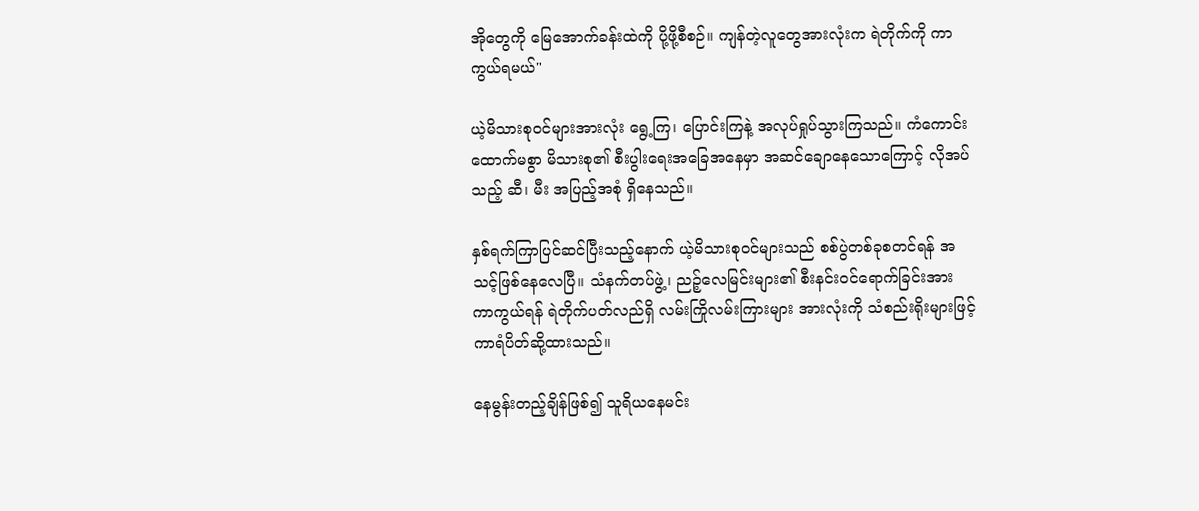အိုတွေကို မြေအောက်ခန်းထဲကို ပို့ဖို့စီစဉ်။ ကျန်တဲ့လူတွေအားလုံးက ရဲတိုက်ကို ကာကွယ်ရမယ်"

ယဲ့မိသားစုဝင်များအားလုံး ရွေ့ကြ၊ ပြောင်းကြနဲ့ အလုပ်ရှုပ်သွားကြသည်။ ကံကောင်းထောက်မစွာ မိသားစု၏ စီးပွါးရေးအခြေအနေမှာ အဆင်ချောနေသောကြောင့် လိုအပ်သည့် ဆီ၊ မီး အပြည့်အစုံ ရှိနေသည်။

နှစ်ရက်ကြာပြင်ဆင်ပြီးသည့်နောက် ယဲ့မိသားစုဝင်များသည် စစ်ပွဲတစ်ခုစတင်ရန် အသင့်ဖြစ်နေလေပြီ။ သံနက်တပ်ဖွဲ့၊ ညဉ့်လေမြင်းများ၏ စီးနင်းဝင်ရောက်ခြင်းအား ကာကွယ်ရန် ရဲတိုက်ပတ်လည်ရှိ လမ်းကြိုလမ်းကြားများ အားလုံးကို သံစည်းရိုးများဖြင့် ကာရံပိတ်ဆို့ထားသည်။

နေမွန်းတည့်ချိန်ဖြစ်၍ သူရိယနေမင်း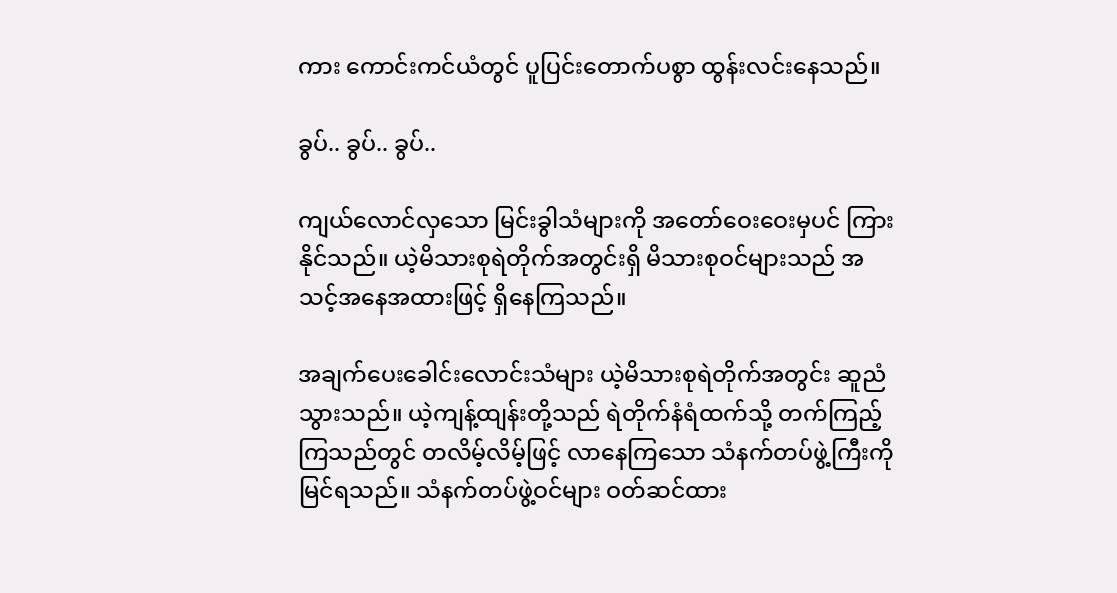ကား ကောင်းကင်ယံတွင် ပူပြင်းတောက်ပစွာ ထွန်းလင်းနေသည်။

ခွပ်.. ခွပ်.. ခွပ်..

ကျယ်လောင်လှသော မြင်းခွါသံများကို အတော်ဝေးဝေးမှပင် ကြားနိုင်သည်။ ယဲ့မိသားစုရဲတိုက်အတွင်းရှိ မိသားစုဝင်များသည် အသင့်အနေအထားဖြင့် ရှိနေကြသည်။

အချက်ပေးခေါင်းလောင်းသံများ ယဲ့မိသားစုရဲတိုက်အတွင်း ဆူညံသွားသည်။ ယဲ့ကျန့်ထျန်းတို့သည် ရဲတိုက်နံရံထက်သို့ တက်ကြည့်ကြသည်တွင် တလိမ့်လိမ့်ဖြင့် လာနေကြသော သံနက်တပ်ဖွဲ့ကြီးကို မြင်ရသည်။ သံနက်တပ်ဖွဲ့ဝင်များ ဝတ်ဆင်ထား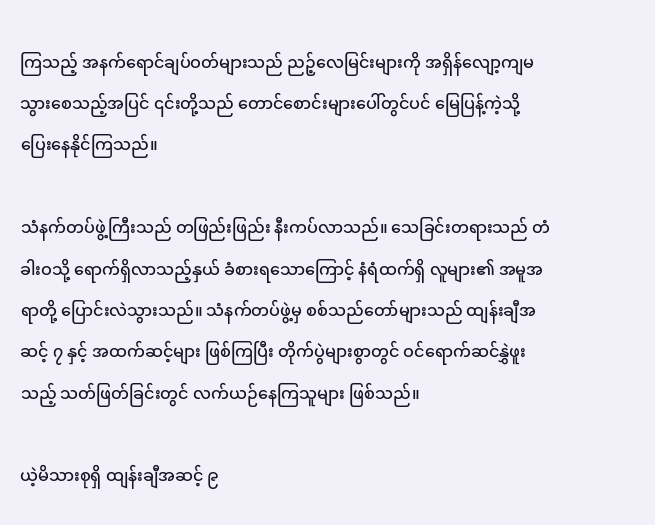ကြသည့် အနက်ရောင်ချပ်ဝတ်များသည် ညဉ့်လေမြင်းများကို အရှိန်လျော့ကျမသွားစေသည့်အပြင် ၎င်းတို့သည် တောင်စောင်းများပေါ်တွင်ပင် မြေပြန့်ကဲ့သို့ ပြေးနေနိုင်ကြသည်။

သံနက်တပ်ဖွဲ့ကြီးသည် တဖြည်းဖြည်း နီးကပ်လာသည်။ သေခြင်းတရားသည် တံခါးဝသို့ ရောက်ရှိလာသည့်နှယ် ခံစားရသောကြောင့် နံရံထက်ရှိ လူများ၏ အမူအရာတို့ ပြောင်းလဲသွားသည်။ သံနက်တပ်ဖွဲ့မှ စစ်သည်တော်များသည် ထျန်းချီအဆင့် ၇ နှင့် အထက်ဆင့်များ ဖြစ်ကြပြီး တိုက်ပွဲများစွာတွင် ဝင်ရောက်ဆင်နွှဲဖူးသည့် သတ်ဖြတ်ခြင်းတွင် လက်ယဉ်နေကြသူများ ဖြစ်သည်။

ယဲ့မိသားစုရှိ ထျန်းချီအဆင့် ၉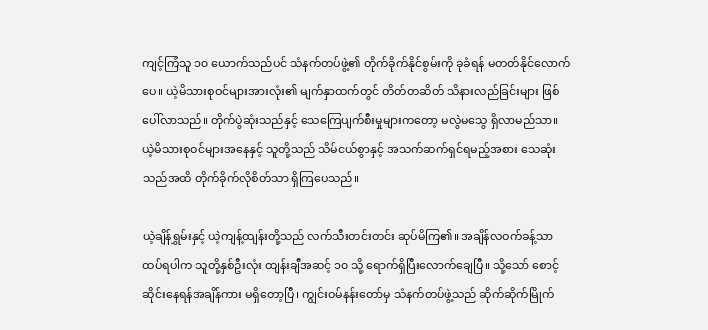ကျင့်ကြံသူ ၁၀ ယောက်သည်ပင် သံနက်တပ်ဖွဲ့၏ တိုက်ခိုက်နိုင်စွမ်းကို ခုခံရန် မတတ်နိုင်လောက်ပေ။ ယဲ့မိသားစုဝင်များအားလုံး၏ မျက်နှာထက်တွင် တိတ်တဆိတ် သိနားလည်ခြင်းများ ဖြစ်ပေါ်လာသည်။ တိုက်ပွဲဆုံးသည်နှင့် သေကြေပျက်စီးမှုများကတော့ မလွဲမသွေ ရှိလာမည်သာ။ ယဲ့မိသားစုဝင်များအနေနှင့် သူတို့သည် သိမ်ငယ်စွာနှင့် အသက်ဆက်ရှင်ရမည့်အစား သေဆုံးသည်အထိ တိုက်ခိုက်လိုစိတ်သာ ရှိကြပေသည်။

ယဲ့ချိန်ရွှမ်းနှင့် ယဲ့ကျန့်ထျန်းတို့သည် လက်သီးတင်းတင်း ဆုပ်မိကြ၏။ အချိန်လဝက်ခန့်သာ ထပ်ရပါက သူတို့နှစ်ဦးလုံး ထျန်းချီအဆင့် ၁၀ သို့ ရောက်ရှိပြီးလောက်ချေပြီ။ သို့သော် စောင့်ဆိုင်းနေရန်အချိန်ကား မရှိတော့ပြီ၊ ကျွင်းဝမ်နန်းတော်မှ သံနက်တပ်ဖွဲ့သည် ဆိုက်ဆိုက်မြိုက်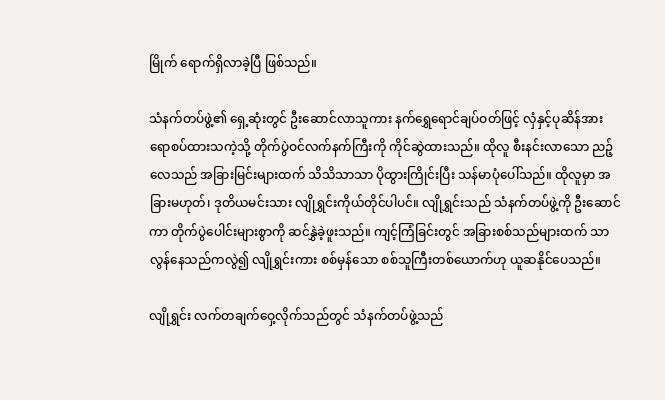မြိုက် ရောက်ရှိလာခဲ့ပြီ ဖြစ်သည်။

သံနက်တပ်ဖွဲ့၏ ရှေ့ဆုံးတွင် ဦးဆောင်လာသူကား နက်ရွှေရောင်ချပ်ဝတ်ဖြင့် လှံနှင့်ပုဆိန်အား ရောစပ်ထားသကဲ့သို့ တိုက်ပွဲဝင်လက်နက်ကြီးကို ကိုင်ဆွဲထားသည်။ ထိုလူ စီးနင်းလာသော ညဉ့်လေသည် အခြားမြင်းများထက် သိသိသာသာ ပိုထွားကြိုင်းပြီး သန်မာပုံပေါ်သည်။ ထိုလူမှာ အခြားမဟုတ်၊ ဒုတိယမင်းသား လျိုရွှင်းကိုယ်တိုင်ပါပင်။ လျိုရွှင်းသည် သံနက်တပ်ဖွဲ့ကို ဦးဆောင်ကာ တိုက်ပွဲပေါင်းများစွာကို ဆင်နွှဲခဲ့ဖူးသည်။ ကျင့်ကြံခြင်းတွင် အခြားစစ်သည်များထက် သာလွန်နေသည်ကလွဲ၍ လျိုရွှင်းကား စစ်မှန်သော စစ်သူကြီးတစ်ယောက်ဟု ယူဆနိုင်ပေသည်။

လျိုရွှင်း လက်တချက်ဝှေ့လိုက်သည်တွင် သံနက်တပ်ဖွဲ့သည်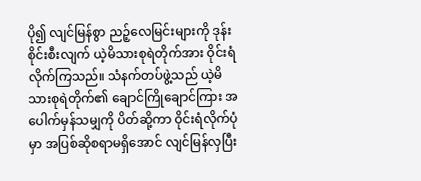ပို၍ လျင်မြန်စွာ ညဉ့်လေမြင်းများကို ဒုန်းစိုင်းစီးလျက် ယဲ့မိသားစုရဲတိုက်အား ဝိုင်းရံလိုက်ကြသည်။ သံနက်တပ်ဖွဲ့သည် ယဲ့မိသားစုရဲတိုက်၏ ချောင်ကြိုချောင်ကြား အပေါက်မှန်သမျှကို ပိတ်ဆို့ကာ ဝိုင်းရံလိုက်ပုံမှာ အပြစ်ဆိုစရာမရှိအောင် လျင်မြန်လှပြီး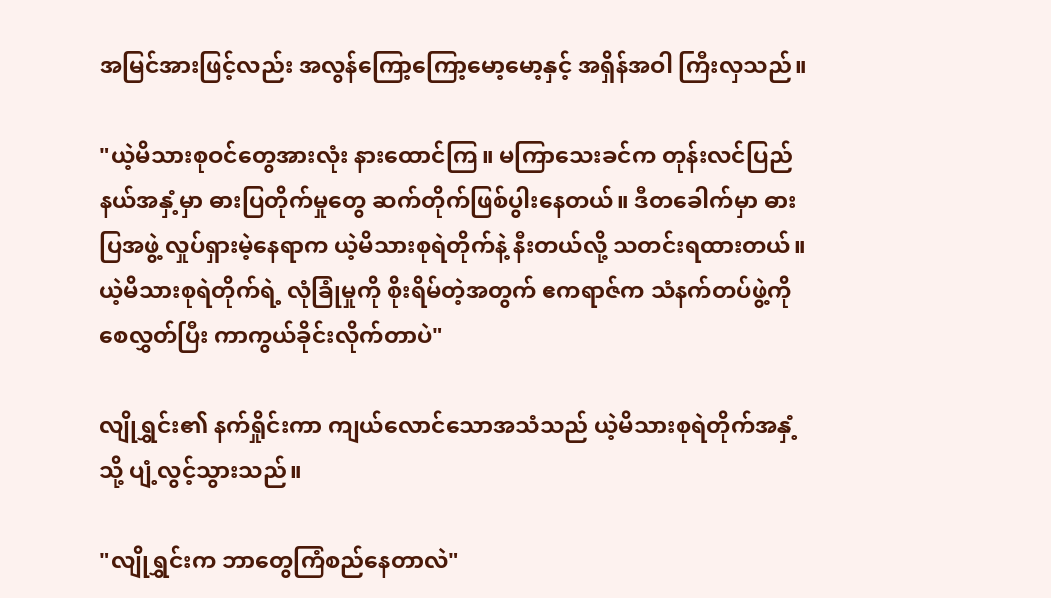အမြင်အားဖြင့်လည်း အလွန်ကြော့ကြော့မော့မော့နှင့် အရှိန်အဝါ ကြီးလှသည်။

"ယဲ့မိသားစုဝင်တွေအားလုံး နားထောင်ကြ။ မကြာသေးခင်က တုန်းလင်ပြည်နယ်အနှံ့မှာ ဓားပြတိုက်မှုတွေ ဆက်တိုက်ဖြစ်ပွါးနေတယ်။ ဒီတခေါက်မှာ ဓားပြအဖွဲ့ လှုပ်ရှားမဲ့နေရာက ယဲ့မိသားစုရဲတိုက်နဲ့ နီးတယ်လို့ သတင်းရထားတယ်။ ယဲ့မိသားစုရဲတိုက်ရဲ့ လုံခြုံမှုကို စိုးရိမ်တဲ့အတွက် ဧကရာဇ်က သံနက်တပ်ဖွဲ့ကို စေလွှတ်ပြီး ကာကွယ်ခိုင်းလိုက်တာပဲ"

လျိုရွှင်း၏ နက်ရှိုင်းကာ ကျယ်လောင်သောအသံသည် ယဲ့မိသားစုရဲတိုက်အနှံ့သို့ ပျံ့လွင့်သွားသည်။

"လျိုရွှင်းက ဘာတွေကြံစည်နေတာလဲ"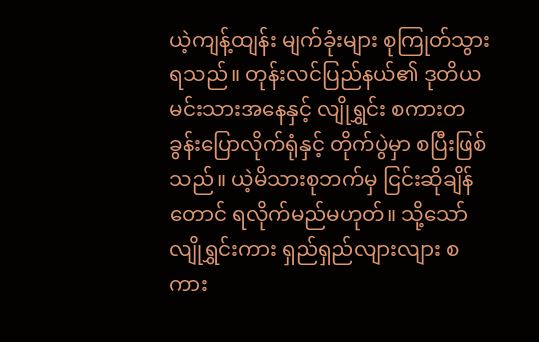ယဲ့ကျန့်ထျန်း မျက်ခုံးများ စုကြုတ်သွားရသည်။ တုန်းလင်ပြည်နယ်၏ ဒုတိယမင်းသားအနေနှင့် လျိုရွှင်း စကားတခွန်းပြောလိုက်ရုံနှင့် တိုက်ပွဲမှာ စပြီးဖြစ်သည်။ ယဲ့မိသားစုဘက်မှ ငြင်းဆိုချိန်တောင် ရလိုက်မည်မဟုတ်။ သို့သော် လျိုရွှင်းကား ရှည်ရှည်လျားလျား စကား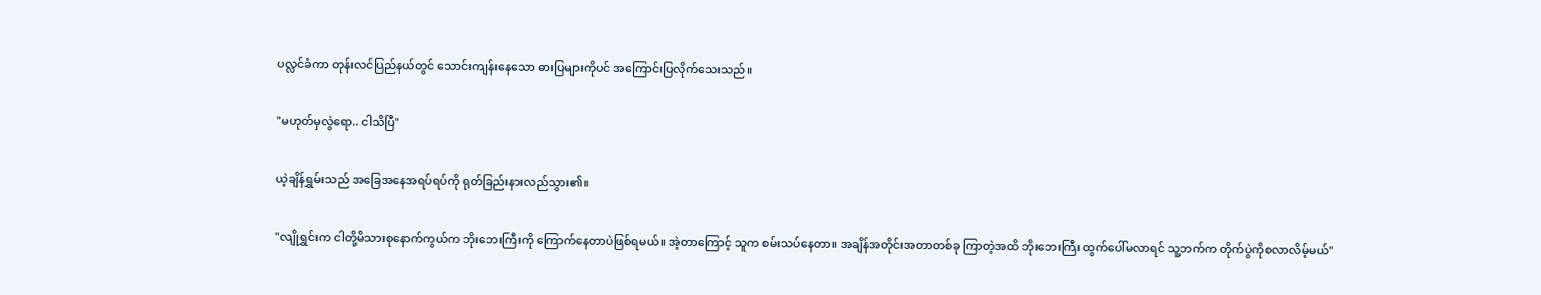ပလ္လင်ခံကာ တုန်းလင်ပြည်နယ်တွင် သောင်းကျန်းနေသော ဓားပြများကိုပင် အကြောင်းပြလိုက်သေးသည်။

"မဟုတ်မှလွဲရော.. ငါသိပြီ"

ယဲ့ချိန်ရွှမ်းသည် အခြေအနေအရပ်ရပ်ကို ရုတ်ခြည်းနားလည်သွား၏။

"လျိုရွှင်းက ငါတို့မိသားစုနောက်ကွယ်က ဘိုးဘေးကြီးကို ကြောက်နေတာပဲဖြစ်ရမယ်။ အဲ့တာကြောင့် သူက စမ်းသပ်နေတာ။ အချိန်အတိုင်းအတာတစ်ခု ကြာတဲ့အထိ ဘိုးဘေးကြီး ထွက်ပေါ်မလာရင် သူ့ဘက်က တိုက်ပွဲကိုစလာလိမ့်မယ်"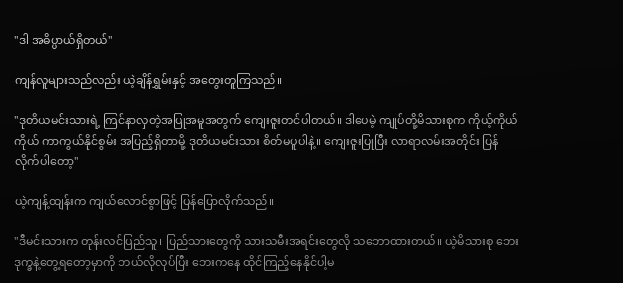"ဒါ အဓိပ္ပာယ်ရှိတယ်"

ကျန်လူများသည်လည်း ယဲ့ချိန်ရွှမ်းနှင့် အတွေးတူကြသည်။

"ဒုတိယမင်းသားရဲ့ ကြင်နာလှတဲ့အပြုအမူအတွက် ကျေးဇူးတင်ပါတယ်။ ဒါပေမဲ့ ကျုပ်တို့မိသားစုက ကိုယ့်ကိုယ်ကိုယ် ကာကွယ်နိုင်စွမ်း အပြည့်ရှိတာမို့ ဒုတိယမင်းသား စိတ်မပူပါနဲ့။ ကျေးဇူးပြုပြီး လာရာလမ်းအတိုင်း ပြန်လိုက်ပါတော့"

ယဲ့ကျန့်ထျန်းက ကျယ်လောင်စွာဖြင့် ပြန်ပြောလိုက်သည်။

"ဒီမင်းသားက တုန်းလင်ပြည်သူ၊ ပြည်သားတွေကို သားသမီးအရင်းတွေလို သဘောထားတယ်။ ယဲ့မိသားစု ဘေးဒုက္ခနဲ့တွေ့ရတော့မှာကို ဘယ်လိုလုပ်ပြီး ဘေးကနေ ထိုင်ကြည့်နေနိုင်ပါ့မ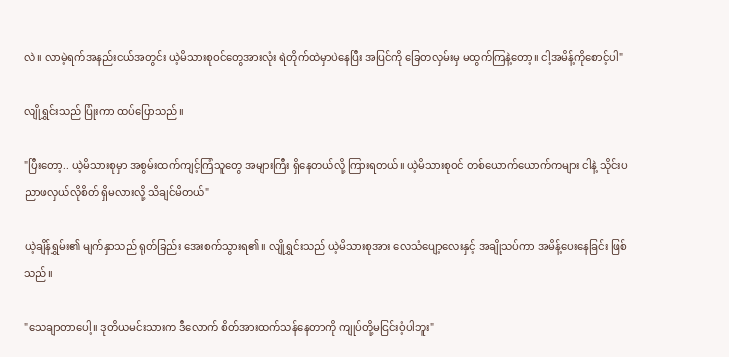လဲ။ လာမဲ့ရက်အနည်းငယ်အတွင်း ယဲ့မိသားစုဝင်တွေအားလုံး ရဲတိုက်ထဲမှာပဲနေပြီး အပြင်ကို ခြေတလှမ်းမှ မထွက်ကြနဲ့တော့။ ငါ့အမိန့်ကိုစောင့်ပါ"

လျိုရွှင်းသည် ပြုံးကာ ထပ်ပြောသည်။

"ပြီးတော့.. ယဲ့မိသားစုမှာ အစွမ်းထက်ကျင့်ကြံသူတွေ အများကြီး ရှိနေတယ်လို့ ကြားရတယ်။ ယဲ့မိသားစုဝင် တစ်ယောက်ယောက်ကများ ငါနဲ့ သိုင်းပညာဖလှယ်လိုစိတ် ရှိမလားလို့ သိချင်မိတယ်"

ယဲ့ချိန်ရွှမ်း၏ မျက်နှာသည် ရုတ်ခြည်း အေးစက်သွားရ၏။ လျိုရွှင်းသည် ယဲ့မိသားစုအား လေသံပျော့လေးနှင့် အချိုသပ်ကာ အမိန့်ပေးနေခြင်း ဖြစ်သည်။

"သေချာတာပေါ့။ ဒုတိယမင်းသားက ဒီလောက် စိတ်အားထက်သန်နေတာကို ကျုပ်တို့မငြင်းဝံ့ပါဘူး"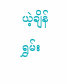ယဲ့ချိန်ရွှမ်း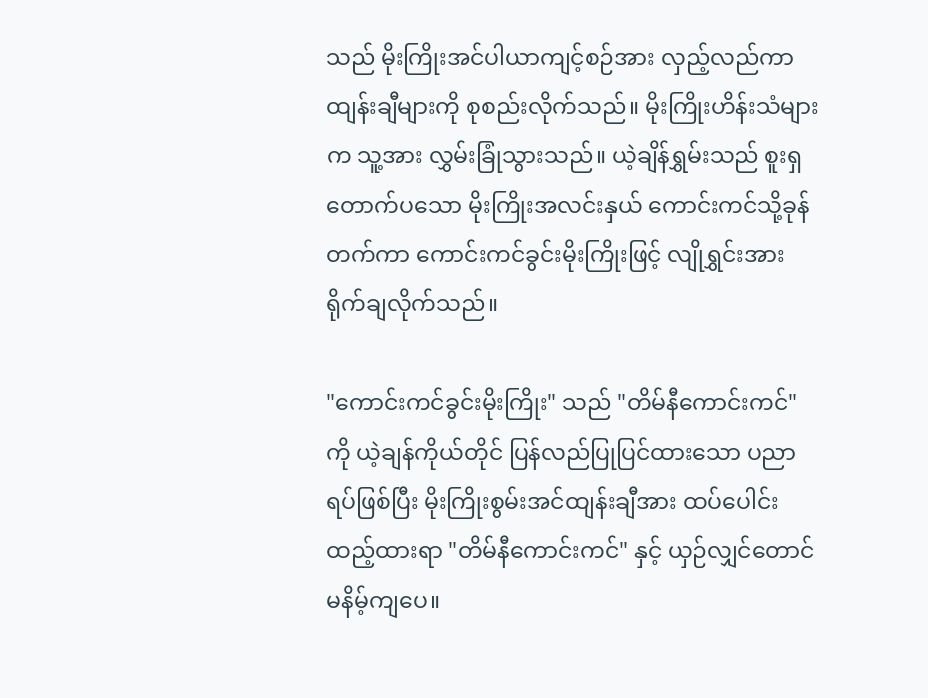သည် မိုးကြိုးအင်ပါယာကျင့်စဉ်အား လှည့်လည်ကာ ထျန်းချီများကို စုစည်းလိုက်သည်။ မိုးကြိုးဟိန်းသံများက သူ့အား လွှမ်းခြုံသွားသည်။ ယဲ့ချိန်ရွှမ်းသည် စူးရှတောက်ပသော မိုးကြိုးအလင်းနှယ် ကောင်းကင်သို့ခုန်တက်ကာ ကောင်းကင်ခွင်းမိုးကြိုးဖြင့် လျိုရွှင်းအား ရိုက်ချလိုက်သည်။

"ကောင်းကင်ခွင်းမိုးကြိုး" သည် "တိမ်နီကောင်းကင်" ကို ယဲ့ချန်ကိုယ်တိုင် ပြန်လည်ပြုပြင်ထားသော ပညာရပ်ဖြစ်ပြီး မိုးကြိုးစွမ်းအင်ထျန်းချီအား ထပ်ပေါင်းထည့်ထားရာ "တိမ်နီကောင်းကင်" နှင့် ယှဉ်လျှင်တောင် မနိမ့်ကျပေ။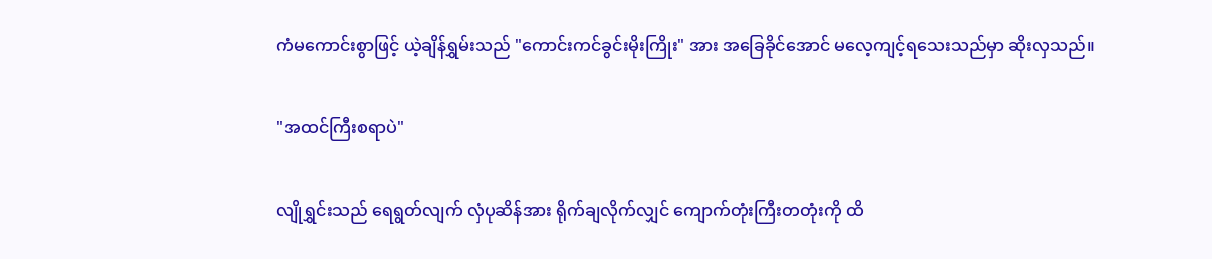ကံမကောင်းစွာဖြင့် ယဲ့ချိန်ရွှမ်းသည် "ကောင်းကင်ခွင်းမိုးကြိုး" အား အခြေခိုင်အောင် မလေ့ကျင့်ရသေးသည်မှာ ဆိုးလှသည်။

"အထင်ကြီးစရာပဲ"

လျိုရွှင်းသည် ရေရွတ်လျက် လှံပုဆိန်အား ရိုက်ချလိုက်လျှင် ကျောက်တုံးကြီးတတုံးကို ထိ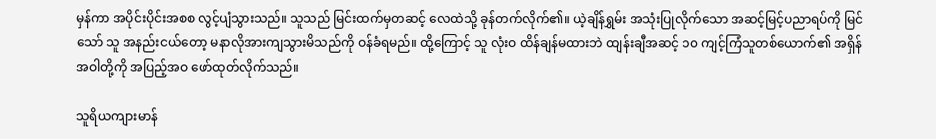မှန်ကာ အပိုင်းပိုင်းအစစ လွင့်ပျံသွားသည်။ သူသည် မြင်းထက်မှတဆင့် လေထဲသို့ ခုန်တက်လိုက်၏။ ယဲ့ချိန်ရွှမ်း အသုံးပြုလိုက်သော အဆင့်မြင့်ပညာရပ်ကို မြင်သော် သူ အနည်းငယ်တော့ မနာလိုအားကျသွားမိသည်ကို ဝန်ခံရမည်။ ထို့ကြောင့် သူ လုံးဝ ထိန်ချန်မထားဘဲ ထျန်းချီအဆင့် ၁၀ ကျင့်ကြံသူတစ်ယောက်၏ အရှိန်အဝါတို့ကို အပြည့်အဝ ဖော်ထုတ်လိုက်သည်။

သူရိယကျားမာန်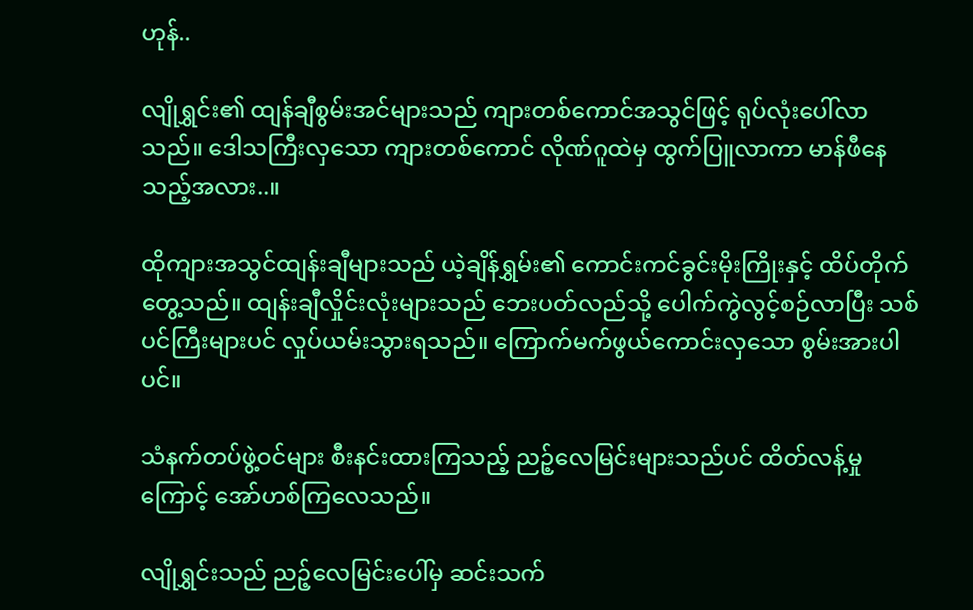ဟုန်..

လျိုရွှင်း၏ ထျန်ချီစွမ်းအင်များသည် ကျားတစ်ကောင်အသွင်ဖြင့် ရုပ်လုံးပေါ်လာသည်။ ဒေါသကြီးလှသော ကျားတစ်ကောင် လိုဏ်ဂူထဲမှ ထွက်ပြူလာကာ မာန်ဖီနေသည့်အလား..။

ထိုကျားအသွင်ထျန်းချီများသည် ယဲ့ချိန်ရွှမ်း၏ ကောင်းကင်ခွင်းမိုးကြိုးနှင့် ထိပ်တိုက်တွေ့သည်။ ထျန်းချီလှိုင်းလုံးများသည် ဘေးပတ်လည်သို့ ပေါက်ကွဲလွင့်စဉ်လာပြီး သစ်ပင်ကြီးများပင် လှုပ်ယမ်းသွားရသည်။ ကြောက်မက်ဖွယ်ကောင်းလှသော စွမ်းအားပါပင်။

သံနက်တပ်ဖွဲ့ဝင်များ စီးနင်းထားကြသည့် ညဉ့်လေမြင်းများသည်ပင် ထိတ်လန့်မှုကြောင့် အော်ဟစ်ကြလေသည်။

လျိုရွှင်းသည် ညဉ့်လေမြင်းပေါ်မှ ဆင်းသက်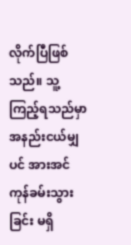လိုက်ပြီဖြစ်သည်။ သူ့ကြည့်ရသည်မှာ အနည်းငယ်မျှပင် အားအင်ကုန်ခမ်းသွားခြင်း မရှိ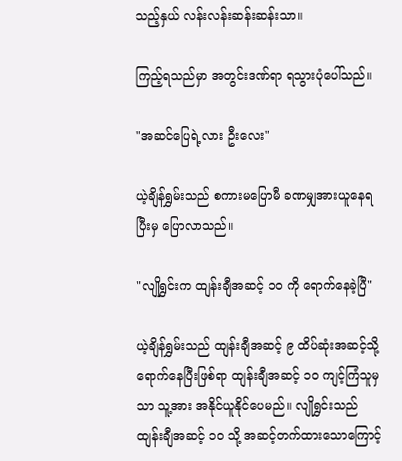သည့်နှယ် လန်းလန်းဆန်းဆန်းသာ။

ကြည့်ရသည်မှာ အတွင်းဒဏ်ရာ ရသွားပုံပေါ်သည်။

"အဆင်ပြေရဲ့လား ဦးလေး"

ယဲ့ချိန်ရွှမ်းသည် စကားမပြောမီ ခဏမျှအားယူနေရပြီးမှ ပြောလာသည်။

"လျိုရွှင်းက ထျန်းချီအဆင့် ၁၀ ကို ရောက်နေခဲ့ပြီ"

ယဲ့ချိန်ရွှမ်းသည် ထျန်းချီအဆင့် ၉ ထိပ်ဆုံးအဆင့်သို့ ရောက်နေပြီးဖြစ်ရာ ထျန်းချီအဆင့် ၁၀ ကျင့်ကြံသူမှသာ သူ့အား အနိုင်ယူနိုင်ပေမည်။ လျိုရွှင်းသည် ထျန်းချီအဆင့် ၁၀ သို့ အဆင့်တက်ထားသောကြောင့်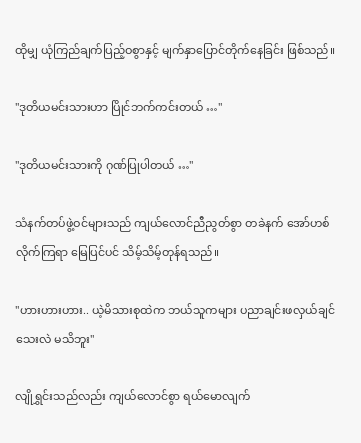ထိုမျှ ယုံကြည်ချက်ပြည့်ဝစွာနှင့် မျက်နှာပြောင်တိုက်နေခြင်း ဖြစ်သည်။

"ဒုတိယမင်းသားဟာ ပြိုင်ဘက်ကင်းတယ် …"

"ဒုတိယမင်းသားကို ဂုဏ်ပြုပါတယ် …"

သံနက်တပ်ဖွဲ့ဝင်များသည် ကျယ်လောင်ညီညွတ်စွာ တခဲနက် အော်ဟစ်လိုက်ကြရာ မြေပြင်ပင် သိမ့်သိမ့်တုန်ရသည်။

"ဟားဟားဟား.. ယဲ့မိသားစုထဲက ဘယ်သူကများ ပညာချင်းဖလှယ်ချင်သေးလဲ မသိဘူး"

လျိုရွှင်းသည်လည်း ကျယ်လောင်စွာ ရယ်မောလျက်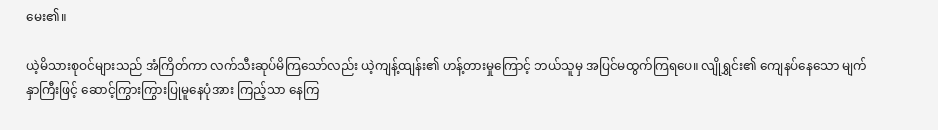မေး၏။

ယဲ့မိသားစုဝင်များသည် အံကြိတ်ကာ လက်သီးဆုပ်မိကြသော်လည်း ယဲ့ကျန့်ထျန်း၏ ဟန့်တားမှုကြောင့် ဘယ်သူမှ အပြင်မထွက်ကြရပေ။ လျိုရွှင်း၏ ကျေနပ်နေသော မျက်နှာကြီးဖြင့် ဆောင့်ကြွားကြွားပြုမူနေပုံအား ကြည့်သာ နေကြ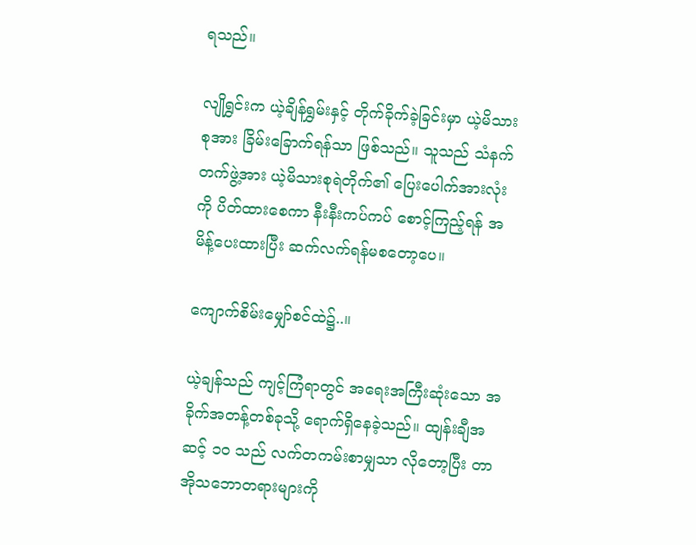ရသည်။

လျိုရွှင်းက ယဲ့ချိန်ရွှမ်းနှင့် တိုက်ခိုက်ခဲ့ခြင်းမှာ ယဲ့မိသားစုအား ခြိမ်းခြောက်ရန်သာ ဖြစ်သည်။ သူသည် သံနက်တက်ဖွဲ့အား ယဲ့မိသားစုရဲတိုက်၏ ပြေးပေါက်အားလုံးကို ပိတ်ထားစေကာ နီးနီးကပ်ကပ် စောင့်ကြည့်ရန် အမိန့်ပေးထားပြီး ဆက်လက်ရန်မစတော့ပေ။

ကျောက်စိမ်းမျှော်စင်ထဲ၌..။

ယဲ့ချန်သည် ကျင့်ကြံရာတွင် အရေးအကြီးဆုံးသော အခိုက်အတန့်တစ်ခုသို့ ရောက်ရှိနေခဲ့သည်။ ထျန်းချီအဆင့် ၁၀ သည် လက်တကမ်းစာမျှသာ လိုတော့ပြီး တာအိုသဘောတရားများကို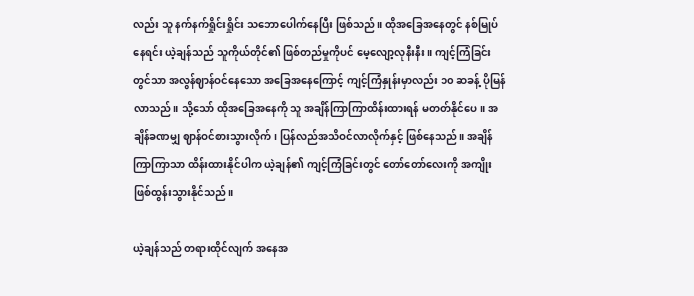လည်း သူ နက်နက်ရှိုင်းရှိုင်း သဘောပေါက်နေပြီး ဖြစ်သည်။ ထိုအခြေအနေတွင် နစ်မြုပ်နေရင်း ယဲ့ချန်သည် သူကိုယ်တိုင်၏ ဖြစ်တည်မှုကိုပင် မေ့လျော့လုနီးနီး။ ကျင့်ကြံခြင်းတွင်သာ အလွန်ဈာန်ဝင်နေသော အခြေအနေကြောင့် ကျင့်ကြံနှုန်းမှာလည်း ၁၀ ဆခန့် ပိုမြန်လာသည်။ သို့သော် ထိုအခြေအနေကို သူ အချိန်ကြာကြာထိန်းထားရန် မတတ်နိုင်ပေ။ အချိန်ခဏမျှ ဈာန်ဝင်စားသွားလိုက်၊ ပြန်လည်အသိဝင်လာလိုက်နှင့် ဖြစ်နေသည်။ အချိန်ကြာကြာသာ ထိန်းထားနိုင်ပါက ယဲ့ချန်၏ ကျင့်ကြံခြင်းတွင် တော်တော်လေးကို အကျိုးဖြစ်ထွန်းသွားနိုင်သည်။

ယဲ့ချန်သည် တရားထိုင်လျက် အနေအ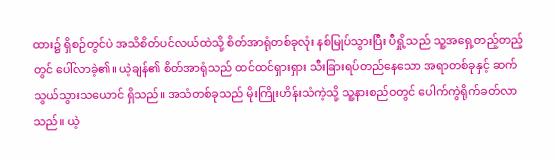ထား၌ ရှိစဉ်တွင်ပဲ အသိစိတ်ပင်လယ်ထဲသို့ စိတ်အာရုံတစ်ခုလုံး နစ်မြုပ်သွားပြီး ပီရှို့သည် သူ့အရှေ့တည့်တည့်တွင် ပေါ်လာခဲ့၏။ ယဲ့ချန်၏ စိတ်အာရုံသည် ထင်ထင်ရှားရှား သီးခြားရပ်တည်နေသော အရာတစ်ခုနှင့် ဆက်သွယ်သွားသယောင် ရှိသည်။ အသံတစ်ခုသည် မိုးကြိုးဟိန်းသံကဲ့သို့ သူ့နားစည်ဝတွင် ပေါက်ကွဲရိုက်ခတ်လာသည်။ ယဲ့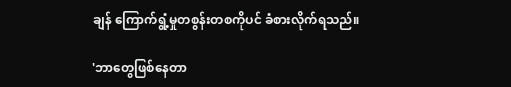ချန် ကြောက်ရွံ့မှုတစွန်းတစကိုပင် ခံစားလိုက်ရသည်။

'ဘာတွေဖြစ်နေတာ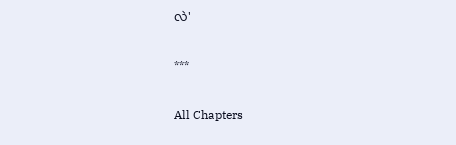လဲ'

***

All Chapters